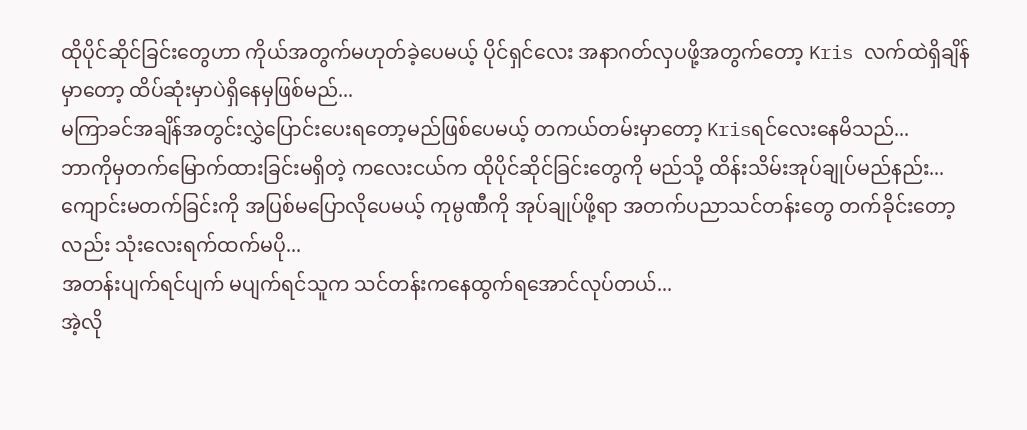ထိုပိုင်ဆိုင်ခြင်းတွေဟာ ကိုယ်အတွက်မဟုတ်ခဲ့ပေမယ့် ပိုင်ရှင်လေး အနာဂတ်လှပဖို့အတွက်တော့ Kris လက်ထဲရှိချိန်မှာတော့ ထိပ်ဆုံးမှာပဲရှိနေမှဖြစ်မည်...
မကြာခင်အချိန်အတွင်းလွှဲပြောင်းပေးရတော့မည်ဖြစ်ပေမယ့် တကယ်တမ်းမှာတော့ Krisရင်လေးနေမိသည်...
ဘာကိုမှတက်မြောက်ထားခြင်းမရှိတဲ့ ကလေးငယ်က ထိုပိုင်ဆိုင်ခြင်းတွေကို မည်သို့ ထိန်းသိမ်းအုပ်ချုပ်မည်နည်း...
ကျောင်းမတက်ခြင်းကို အပြစ်မပြောလိုပေမယ့် ကုမ္ပဏီကို အုပ်ချုပ်ဖို့ရာ အတက်ပညာသင်တန်းတွေ တက်ခိုင်းတော့လည်း သုံးလေးရက်ထက်မပို...
အတန်းပျက်ရင်ပျက် မပျက်ရင်သူက သင်တန်းကနေထွက်ရအောင်လုပ်တယ်...
အဲ့လို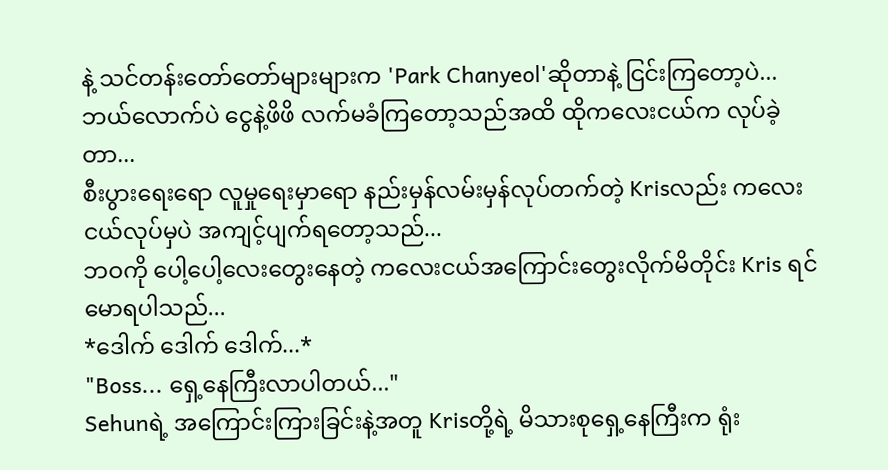နဲ့ သင်တန်းတော်တော်များများက 'Park Chanyeol'ဆိုတာနဲ့ ငြင်းကြတော့ပဲ... ဘယ်လောက်ပဲ ငွေနဲ့ဖိဖိ လက်မခံကြတော့သည်အထိ ထိုကလေးငယ်က လုပ်ခဲ့တာ...
စီးပွားရေးရော လူမှုရေးမှာရော နည်းမှန်လမ်းမှန်လုပ်တက်တဲ့ Krisလည်း ကလေးငယ်လုပ်မှပဲ အကျင့်ပျက်ရတော့သည်...
ဘဝကို ပေါ့ပေါ့လေးတွေးနေတဲ့ ကလေးငယ်အကြောင်းတွေးလိုက်မိတိုင်း Kris ရင်မောရပါသည်...
*ဒေါက် ဒေါက် ဒေါက်...*
"Boss... ရှေ့နေကြီးလာပါတယ်..."
Sehunရဲ့ အကြောင်းကြားခြင်းနဲ့အတူ Krisတို့ရဲ့ မိသားစုရှေ့နေကြီးက ရုံး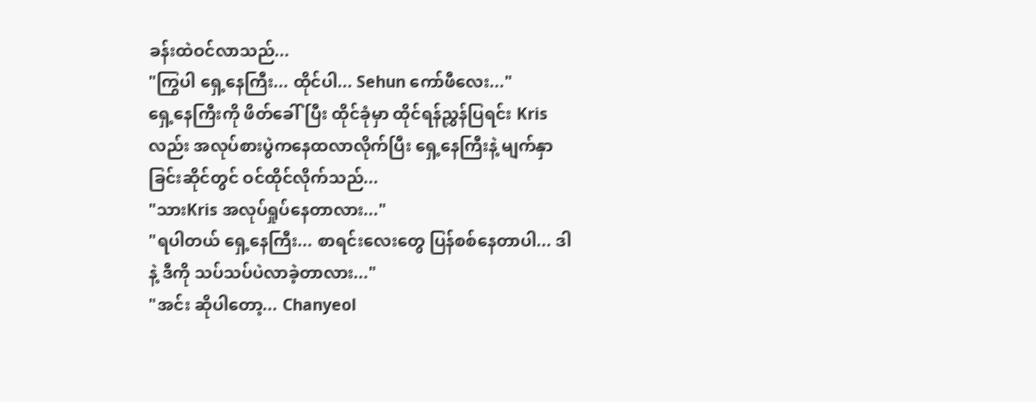ခန်းထဲဝင်လာသည်...
"ကြွပါ ရှေ့နေကြီး... ထိုင်ပါ... Sehun ကော်ဖီလေး..."
ရှေ့နေကြီးကို ဖိတ်ခေါ်ပြီး ထိုင်ခုံမှာ ထိုင်ရန်ညွှန်ပြရင်း Krisလည်း အလုပ်စားပွဲကနေထလာလိုက်ပြီး ရှေ့နေကြီးနဲ့ မျက်နှာခြင်းဆိုင်တွင် ဝင်ထိုင်လိုက်သည်...
"သားKris အလုပ်ရှုပ်နေတာလား..."
"ရပါတယ် ရှေ့နေကြီး... စာရင်းလေးတွေ ပြန်စစ်နေတာပါ... ဒါနဲ့ ဒီကို သပ်သပ်ပဲလာခဲ့တာလား..."
"အင်း ဆိုပါတော့... Chanyeol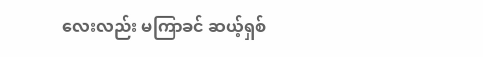လေးလည်း မကြာခင် ဆယ့်ရှစ်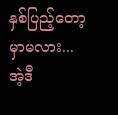နှစ်ပြည့်တော့မှာမလား... အဲ့ဒီ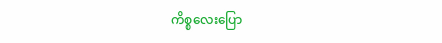ကိစ္စလေးပြော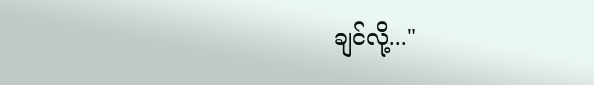ချင်လို့..."